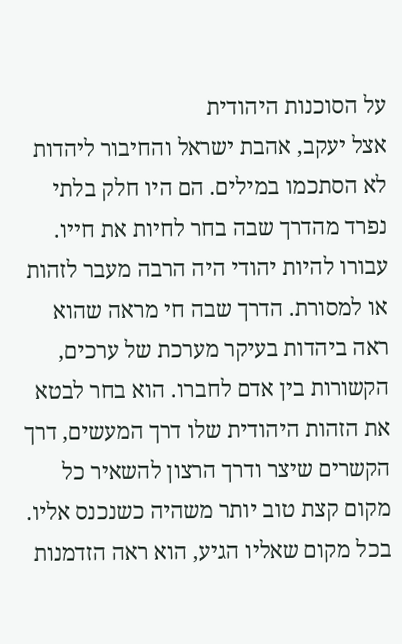על הסוכנות היהודית
אצל יעקב, אהבת ישראל והחיבור ליהדות לא הסתכמו במילים. הם היו חלק בלתי נפרד מהדרך שבה בחר לחיות את חייו.
עבורו להיות יהודי היה הרבה מעבר לזהות או למסורת. הדרך שבה חי מראה שהוא ראה ביהדות בעיקר מערכת של ערכים, הקשורות בין אדם לחברו. הוא בחר לבטא את הזהות היהודית שלו דרך המעשים, דרך הקשרים שיצר ודרך הרצון להשאיר כל מקום קצת טוב יותר משהיה כשנכנס אליו.
בכל מקום שאליו הגיע, הוא ראה הזדמנות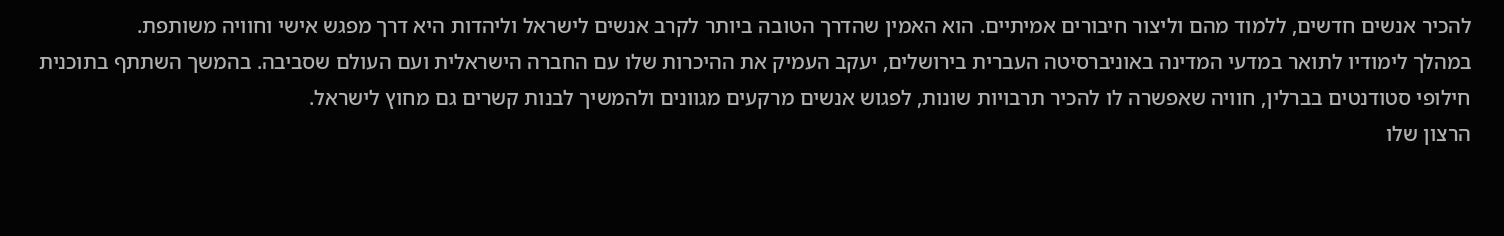להכיר אנשים חדשים, ללמוד מהם וליצור חיבורים אמיתיים. הוא האמין שהדרך הטובה ביותר לקרב אנשים לישראל וליהדות היא דרך מפגש אישי וחוויה משותפת.
במהלך לימודיו לתואר במדעי המדינה באוניברסיטה העברית בירושלים, יעקב העמיק את ההיכרות שלו עם החברה הישראלית ועם העולם שסביבה. בהמשך השתתף בתוכנית חילופי סטודנטים בברלין, חוויה שאפשרה לו להכיר תרבויות שונות, לפגוש אנשים מרקעים מגוונים ולהמשיך לבנות קשרים גם מחוץ לישראל.
הרצון שלו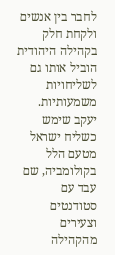לחבר בין אנשים ולקחת חלק בקהילה היהודית הוביל אותו גם לשליחויות משמעותיות. יעקב שימש כשליח ישראל מטעם הלל בקולומביה, שם עבד עם סטודנטים וצעירים מהקהילה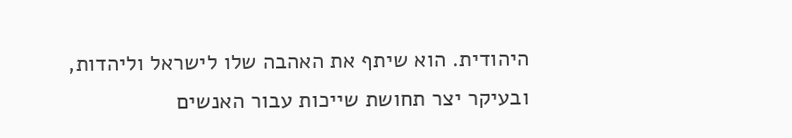היהודית. הוא שיתף את האהבה שלו לישראל וליהדות, ובעיקר יצר תחושת שייכות עבור האנשים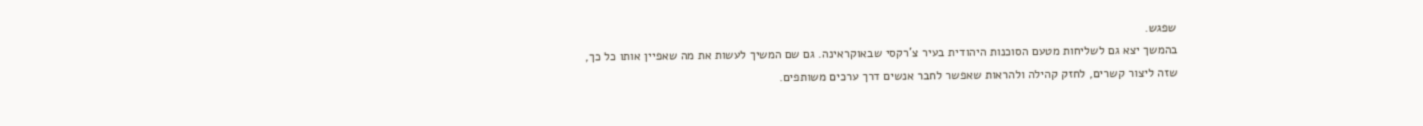שפגש.
בהמשך יצא גם לשליחות מטעם הסוכנות היהודית בעיר צ'רקסי שבאוקראינה. גם שם המשיך לעשות את מה שאפיין אותו כל כך, שזה ליצור קשרים, לחזק קהילה ולהראות שאפשר לחבר אנשים דרך ערכים משותפים.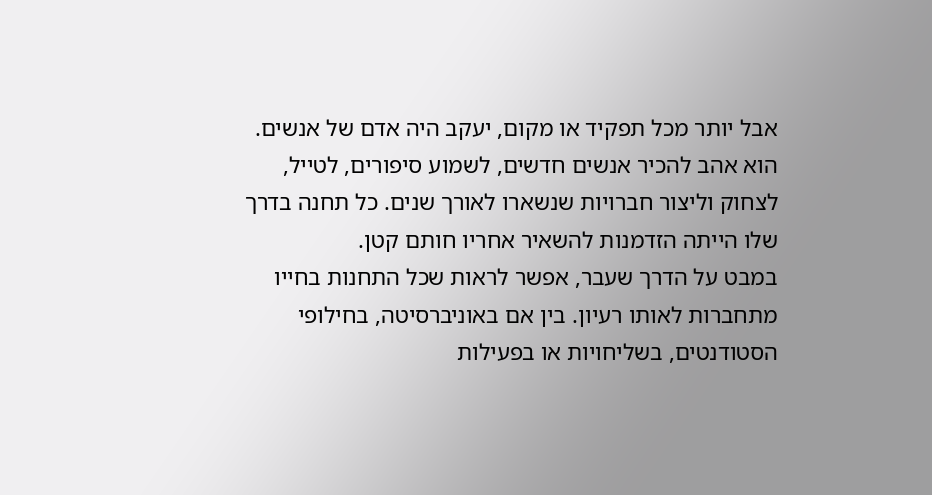אבל יותר מכל תפקיד או מקום, יעקב היה אדם של אנשים. הוא אהב להכיר אנשים חדשים, לשמוע סיפורים, לטייל, לצחוק וליצור חברויות שנשארו לאורך שנים. כל תחנה בדרך שלו הייתה הזדמנות להשאיר אחריו חותם קטן.
במבט על הדרך שעבר, אפשר לראות שכל התחנות בחייו מתחברות לאותו רעיון. בין אם באוניברסיטה, בחילופי הסטודנטים, בשליחויות או בפעילות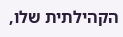הקהילתית שלו,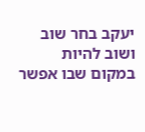יעקב בחר שוב ושוב להיות במקום שבו אפשר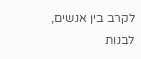לקרב בין אנשים, לבנות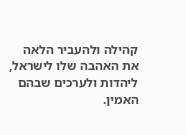קהילה ולהעביר הלאה את האהבה שלו לישראל, ליהדות ולערכים שבהם האמין.